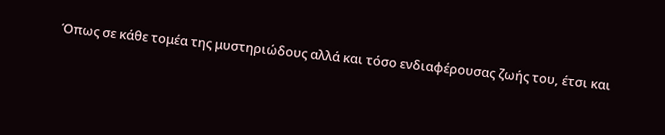Όπως σε κάθε τομέα της μυστηριώδους αλλά και τόσο ενδιαφέρουσας ζωής του, έτσι και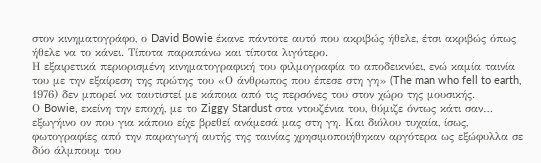στον κινηματογράφο, ο David Bowie έκανε πάντοτε αυτό που ακριβώς ήθελε, έτσι ακριβώς όπως ήθελε να το κάνει. Τίποτα παραπάνω και τίποτα λιγότερο.
Η εξαιρετικά περιορισμένη κινηματογραφική του φιλμογραφία το αποδεικνύει, ενώ καμία ταινία του με την εξαίρεση της πρώτης του «Ο άνθρωπος που έπεσε στη γη» (The man who fell to earth, 1976) δεν μπορεί να ταυτιστεί με κάποια από τις περσόνες του στον χώρο της μουσικής.
Ο Bowie, εκείνη την εποχή, με το Ziggy Stardust στα ντουζένια του, θύμιζε όντως κάτι σαν… εξωγήινο ον που για κάποιο είχε βρεθεί ανάμεσά μας στη γη. Και διόλου τυχαία, ίσως, φωτογραφίες από την παραγωγή αυτής της ταινίας χρησιμοποιήθηκαν αργότερα ως εξώφυλλα σε δύο άλμπουμ του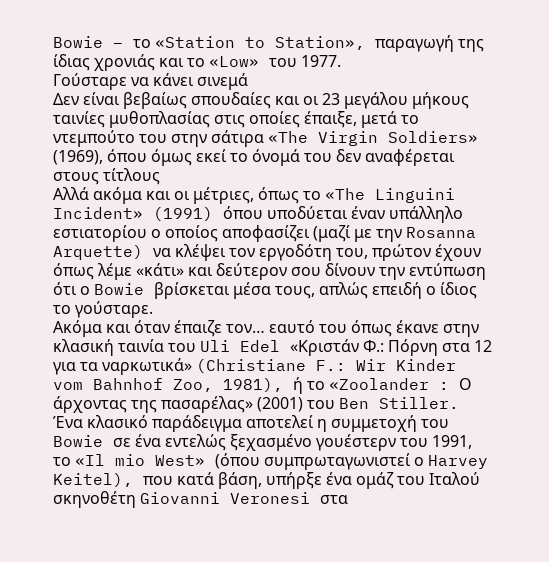Bowie – το «Station to Station», παραγωγή της ίδιας χρονιάς και το «Low» του 1977.
Γούσταρε να κάνει σινεμά
Δεν είναι βεβαίως σπουδαίες και οι 23 μεγάλου μήκους ταινίες μυθοπλασίας στις οποίες έπαιξε, μετά το ντεμπούτο του στην σάτιρα «The Virgin Soldiers» (1969), όπου όμως εκεί το όνομά του δεν αναφέρεται στους τίτλους
Αλλά ακόμα και οι μέτριες, όπως το «The Linguini Incident» (1991) όπου υποδύεται έναν υπάλληλο εστιατορίου ο οποίος αποφασίζει (μαζί με την Rosanna Arquette) να κλέψει τον εργοδότη του, πρώτον έχουν όπως λέμε «κάτι» και δεύτερον σου δίνουν την εντύπωση ότι ο Bowie βρίσκεται μέσα τους, απλώς επειδή ο ίδιος το γούσταρε.
Ακόμα και όταν έπαιζε τον… εαυτό του όπως έκανε στην κλασική ταινία του Uli Edel «Κριστάν Φ.: Πόρνη στα 12 για τα ναρκωτικά» (Christiane F.: Wir Kinder vom Bahnhof Zoo, 1981), ή το «Zoolander : Ο άρχοντας της πασαρέλας» (2001) του Ben Stiller.
Ένα κλασικό παράδειγμα αποτελεί η συμμετοχή του Bowie σε ένα εντελώς ξεχασμένο γουέστερν του 1991, το «Il mio West» (όπου συμπρωταγωνιστεί ο Harvey Keitel), που κατά βάση, υπήρξε ένα ομάζ του Ιταλού σκηνοθέτη Giovanni Veronesi στα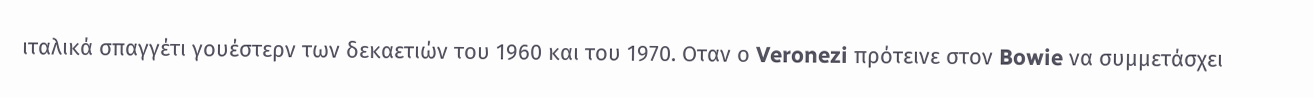ιταλικά σπαγγέτι γουέστερν των δεκαετιών του 1960 και του 1970. Οταν ο Veronezi πρότεινε στον Bowie να συμμετάσχει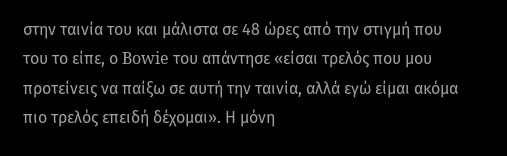στην ταινία του και μάλιστα σε 48 ώρες από την στιγμή που του το είπε, ο Bowie του απάντησε «είσαι τρελός που μου προτείνεις να παίξω σε αυτή την ταινία, αλλά εγώ είμαι ακόμα πιο τρελός επειδή δέχομαι». Η μόνη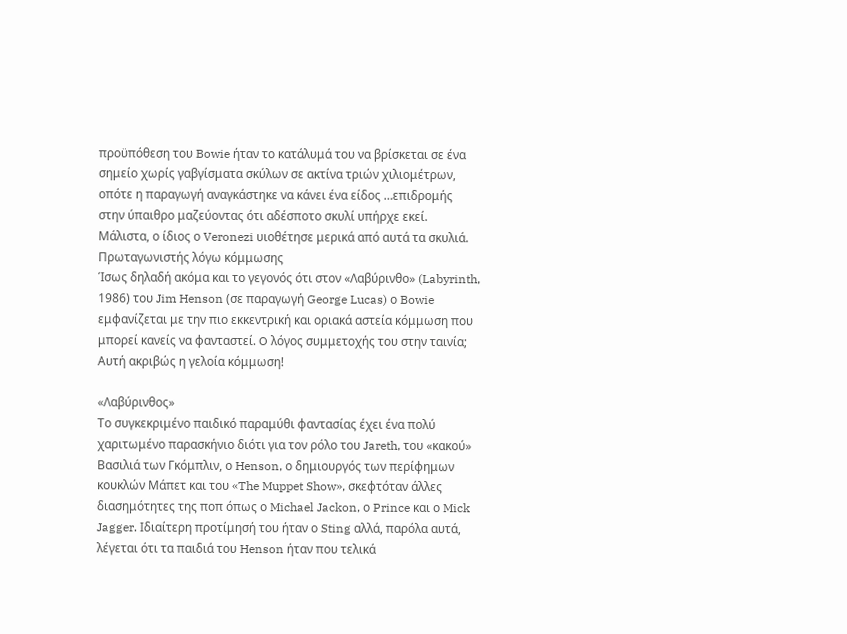προϋπόθεση του Bowie ήταν το κατάλυμά του να βρίσκεται σε ένα σημείο χωρίς γαβγίσματα σκύλων σε ακτίνα τριών χιλιομέτρων, οπότε η παραγωγή αναγκάστηκε να κάνει ένα είδος …επιδρομής στην ύπαιθρο μαζεύοντας ότι αδέσποτο σκυλί υπήρχε εκεί. Μάλιστα, ο ίδιος ο Veronezi υιοθέτησε μερικά από αυτά τα σκυλιά.
Πρωταγωνιστής λόγω κόμμωσης
Ίσως δηλαδή ακόμα και το γεγονός ότι στον «Λαβύρινθο» (Labyrinth, 1986) του Jim Henson (σε παραγωγή George Lucas) ο Bowie εμφανίζεται με την πιο εκκεντρική και οριακά αστεία κόμμωση που μπορεί κανείς να φανταστεί. O λόγος συμμετοχής του στην ταινία; Αυτή ακριβώς η γελοία κόμμωση!

«Λαβύρινθος»
Το συγκεκριμένο παιδικό παραμύθι φαντασίας έχει ένα πολύ χαριτωμένο παρασκήνιο διότι για τον ρόλο του Jareth, του «κακού» Βασιλιά των Γκόμπλιν, ο Henson, ο δημιουργός των περίφημων κουκλών Μάπετ και του «The Muppet Show», σκεφτόταν άλλες διασημότητες της ποπ όπως ο Michael Jackon, ο Prince και ο Mick Jagger. Ιδιαίτερη προτίμησή του ήταν ο Sting αλλά, παρόλα αυτά, λέγεται ότι τα παιδιά του Henson ήταν που τελικά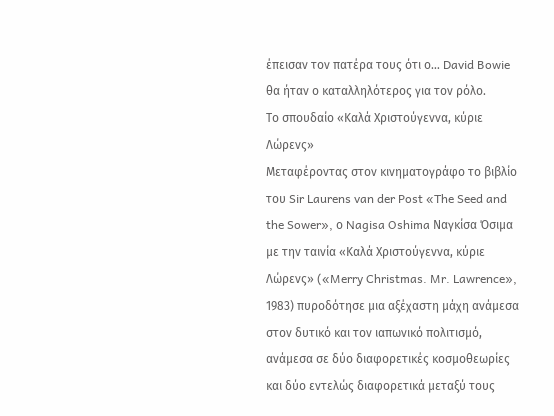έπεισαν τον πατέρα τους ότι ο… David Bowie θα ήταν ο καταλληλότερος για τον ρόλο.
Το σπουδαίο «Καλά Χριστούγεννα, κύριε Λώρενς»
Μεταφέροντας στον κινηματογράφο το βιβλίο του Sir Laurens van der Post «The Seed and the Sower», ο Nagisa Oshima Ναγκίσα Όσιμα με την ταινία «Καλά Χριστούγεννα, κύριε Λώρενς» («Merry Christmas. Mr. Lawrence», 1983) πυροδότησε μια αξέχαστη μάχη ανάμεσα στον δυτικό και τον ιαπωνικό πολιτισμό, ανάμεσα σε δύο διαφορετικές κοσμοθεωρίες και δύο εντελώς διαφορετικά μεταξύ τους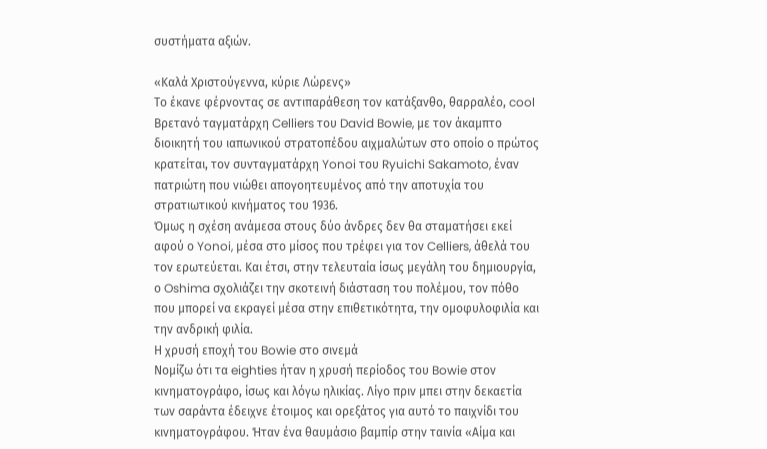συστήματα αξιών.

«Καλά Χριστούγεννα, κύριε Λώρενς»
Tο έκανε φέρνοντας σε αντιπαράθεση τον κατάξανθο, θαρραλέο, cool Βρετανό ταγματάρχη Celliers του David Bowie, με τον άκαμπτο διοικητή του ιαπωνικού στρατοπέδου αιχμαλώτων στο οποίο ο πρώτος κρατείται, τον συνταγματάρχη Yonoi του Ryuichi Sakamoto, έναν πατριώτη που νιώθει απογοητευμένος από την αποτυχία του στρατιωτικού κινήματος του 1936.
Όμως η σχέση ανάμεσα στους δύο άνδρες δεν θα σταματήσει εκεί αφού ο Yonoi, μέσα στο μίσος που τρέφει για τον Celliers, άθελά του τον ερωτεύεται. Και έτσι, στην τελευταία ίσως μεγάλη του δημιουργία, ο Oshima σχολιάζει την σκοτεινή διάσταση του πολέμου, τον πόθο που μπορεί να εκραγεί μέσα στην επιθετικότητα, την ομοφυλοφιλία και την ανδρική φιλία.
Η χρυσή εποχή του Bowie στο σινεμά
Νομίζω ότι τα eighties ήταν η χρυσή περίοδος του Bowie στον κινηματογράφο, ίσως και λόγω ηλικίας. Λίγο πριν μπει στην δεκαετία των σαράντα έδειχνε έτοιμος και ορεξάτος για αυτό το παιχνίδι του κινηματογράφου. Ήταν ένα θαυμάσιο βαμπίρ στην ταινία «Αίμα και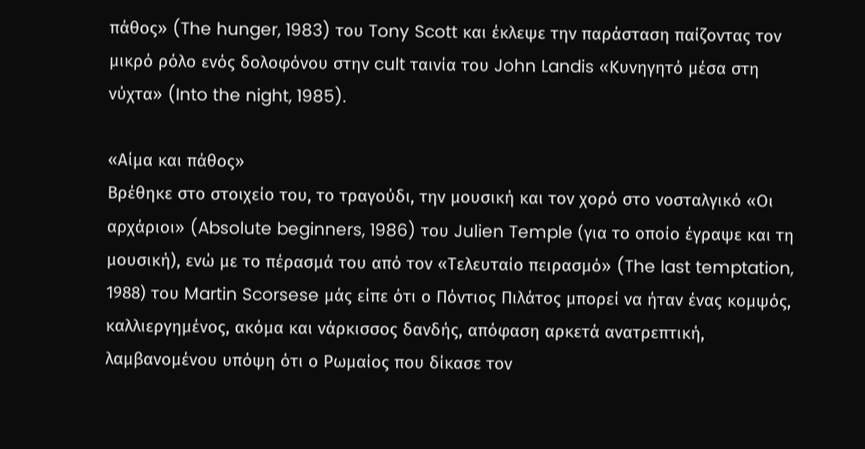πάθος» (The hunger, 1983) του Tony Scott και έκλεψε την παράσταση παίζοντας τον μικρό ρόλο ενός δολοφόνου στην cult ταινία του John Landis «Κυνηγητό μέσα στη νύχτα» (Into the night, 1985).

«Αίμα και πάθος»
Bρέθηκε στο στοιχείο του, το τραγούδι, την μουσική και τον χορό στο νοσταλγικό «Οι αρχάριοι» (Absolute beginners, 1986) του Julien Temple (για το οποίο έγραψε και τη μουσική), ενώ με το πέρασμά του από τον «Τελευταίο πειρασμό» (The last temptation, 1988) του Martin Scorsese μάς είπε ότι ο Πόντιος Πιλάτος μπορεί να ήταν ένας κομψός, καλλιεργημένος, ακόμα και νάρκισσος δανδής, απόφαση αρκετά ανατρεπτική, λαμβανομένου υπόψη ότι ο Ρωμαίος που δίκασε τον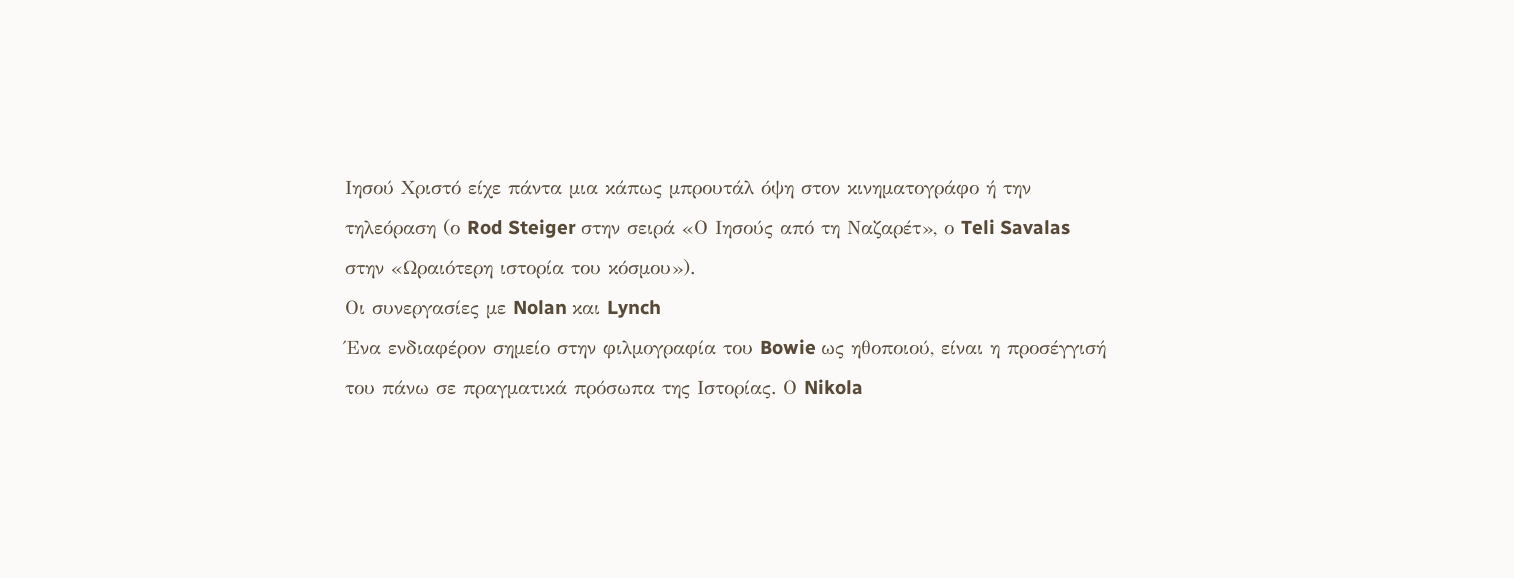Ιησού Χριστό είχε πάντα μια κάπως μπρουτάλ όψη στον κινηματογράφο ή την τηλεόραση (ο Rod Steiger στην σειρά «Ο Ιησούς από τη Ναζαρέτ», ο Teli Savalas στην «Ωραιότερη ιστορία του κόσμου»).
Οι συνεργασίες με Nolan και Lynch
Ένα ενδιαφέρον σημείο στην φιλμογραφία του Bowie ως ηθοποιού, είναι η προσέγγισή του πάνω σε πραγματικά πρόσωπα της Ιστορίας. Ο Nikola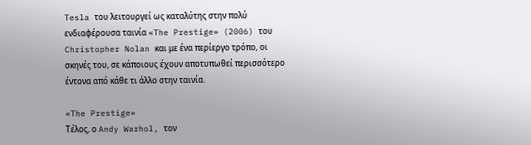Tesla του λειτουργεί ως καταλύτης στην πολύ ενδιαφέρουσα ταινία «The Prestige» (2006) του Christopher Nolan και με ένα περίεργο τρόπο, οι σκηνές του, σε κάποιους έχουν αποτυπωθεί περισσότερο έντονα από κάθε τι άλλο στην ταινία.

«The Prestige»
Τέλος, ο Andy Warhol, τον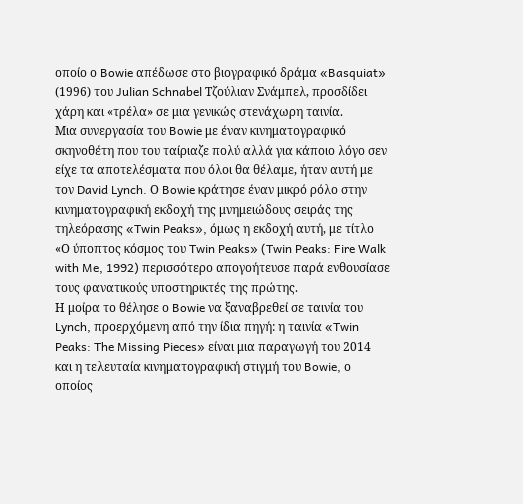οποίο ο Bowie απέδωσε στο βιογραφικό δράμα «Basquiat» (1996) του Julian Schnabel Τζούλιαν Σνάμπελ, προσδίδει χάρη και «τρέλα» σε μια γενικώς στενάχωρη ταινία.
Μια συνεργασία του Bowie με έναν κινηματογραφικό σκηνοθέτη που του ταίριαζε πολύ αλλά για κάποιο λόγο σεν είχε τα αποτελέσματα που όλοι θα θέλαμε, ήταν αυτή με τον David Lynch. Ο Bowie κράτησε έναν μικρό ρόλο στην κινηματογραφική εκδοχή της μνημειώδους σειράς της τηλεόρασης «Twin Peaks», όμως η εκδοχή αυτή, με τίτλο «Ο ύποπτος κόσμος του Twin Peaks» (Twin Peaks: Fire Walk with Me, 1992) περισσότερο απογοήτευσε παρά ενθουσίασε τους φανατικούς υποστηρικτές της πρώτης.
Η μοίρα το θέλησε ο Bowie να ξαναβρεθεί σε ταινία του Lynch, προερχόμενη από την ίδια πηγή: η ταινία «Twin Peaks: The Missing Pieces» είναι μια παραγωγή του 2014 και η τελευταία κινηματογραφική στιγμή του Bowie, ο οποίος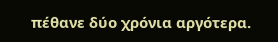πέθανε δύο χρόνια αργότερα.